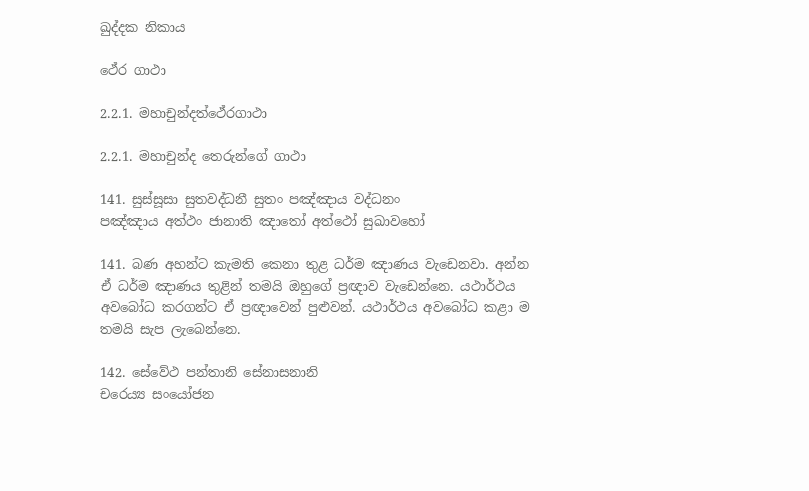ඛුද්දක නිකාය

ථේර ගාථා

2.2.1. මහාචුන්දත්ථේරගාථා

2.2.1. මහාචුන්ද තෙරුන්ගේ ගාථා

141. සුස්සූසා සුතවද්ධනී සුතං පඤ්ඤාය වද්ධනං
පඤ්ඤාය අත්ථං ජානාති ඤාතෝ අත්ථෝ සුඛාවහෝ

141. බණ අහන්ට කැමති කෙනා තුළ ධර්ම ඤාණය වැඩෙනවා. අන්න ඒ ධර්ම ඤාණය තුළින් තමයි ඔහුගේ ප්‍රඥාව වැඩෙන්නෙ. යථාර්ථය අවබෝධ කරගන්ට ඒ ප්‍රඥාවෙන් පුළුවන්. යථාර්ථය අවබෝධ කළා ම තමයි සැප ලැබෙන්නෙ.

142. සේවේථ පන්තානි සේනාසනානි
චරෙය්‍ය සංයෝජන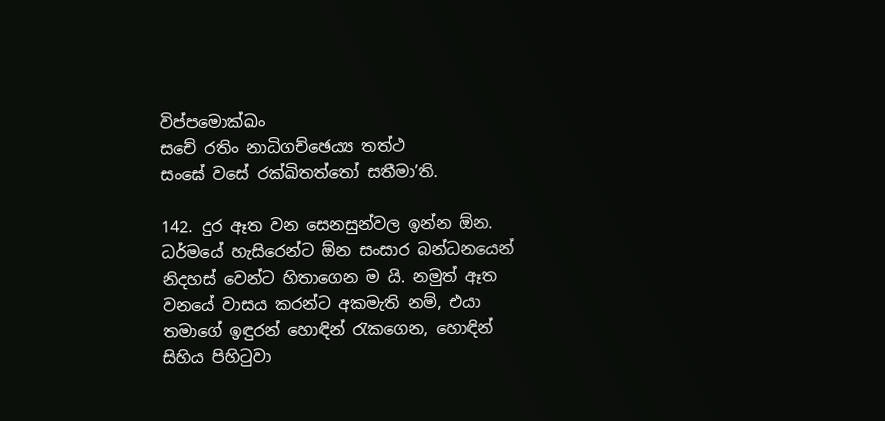විප්පමොක්ඛං
සචේ රතිං නාධිගච්ඡෙය්‍ය තත්ථ
සංඝේ වසේ රක්ඛිතත්තෝ සතීමා’ති.

142. දුර ඈත වන සෙනසුන්වල ඉන්න ඕන. ධර්මයේ හැසිරෙන්ට ඕන සංසාර බන්ධනයෙන් නිදහස් වෙන්ට හිතාගෙන ම යි. නමුත් ඈත වනයේ වාසය කරන්ට අකමැති නම්, එයා තමාගේ ඉඳුරන් හොඳින් රැකගෙන, හොඳින් සිහිය පිහිටුවා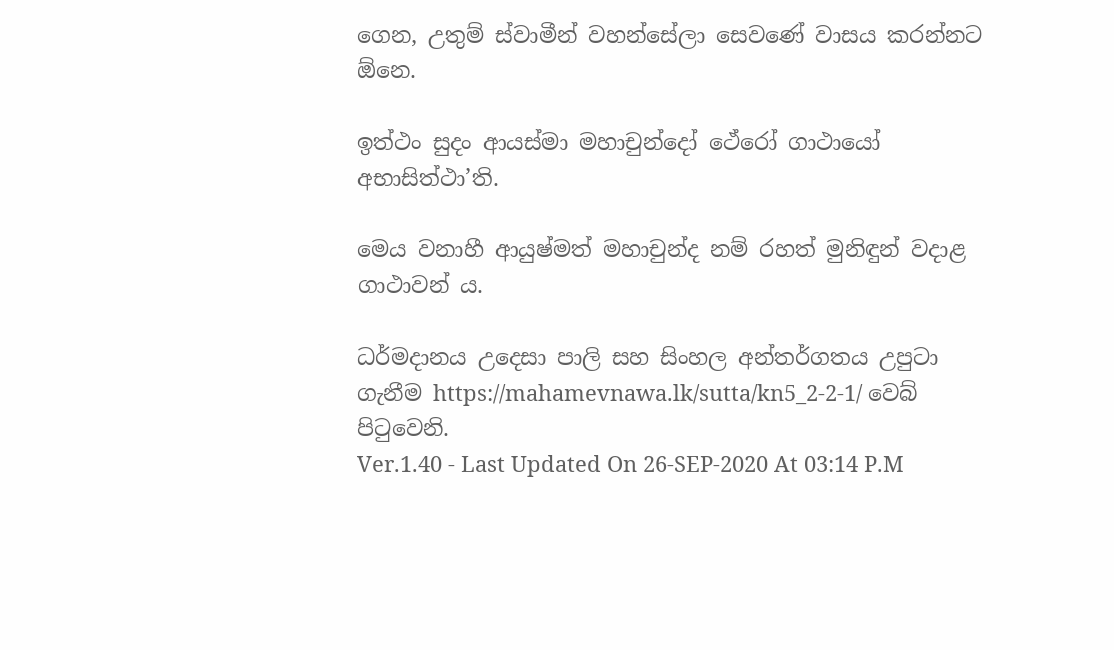ගෙන, උතුම් ස්වාමීන් වහන්සේලා සෙවණේ වාසය කරන්නට ඕනෙ.

ඉත්ථං සුදං ආයස්මා මහාචුන්දෝ ථේරෝ ගාථායෝ අභාසිත්ථා’ති.

මෙය වනාහී ආයුෂ්මත් මහාචුන්ද නම් රහත් මුනිඳුන් වදාළ ගාථාවන් ය.

ධර්මදානය උදෙසා පාලි සහ සිංහල අන්තර්ගතය උපුටා ගැනීම https://mahamevnawa.lk/sutta/kn5_2-2-1/ වෙබ් පිටුවෙනි.
Ver.1.40 - Last Updated On 26-SEP-2020 At 03:14 P.M